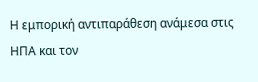Η εμπορική αντιπαράθεση ανάμεσα στις ΗΠΑ και τον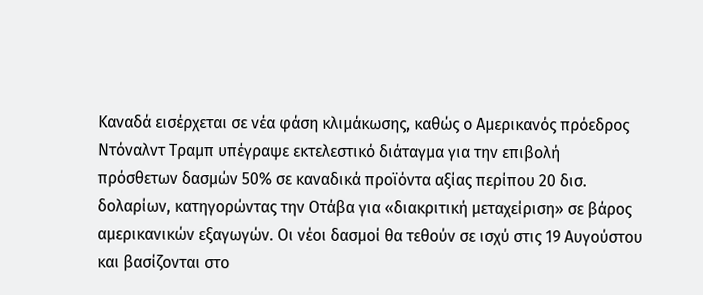Καναδά εισέρχεται σε νέα φάση κλιμάκωσης, καθώς ο Αμερικανός πρόεδρος Ντόναλντ Τραμπ υπέγραψε εκτελεστικό διάταγμα για την επιβολή πρόσθετων δασμών 50% σε καναδικά προϊόντα αξίας περίπου 20 δισ. δολαρίων, κατηγορώντας την Οτάβα για «διακριτική μεταχείριση» σε βάρος αμερικανικών εξαγωγών. Οι νέοι δασμοί θα τεθούν σε ισχύ στις 19 Αυγούστου και βασίζονται στο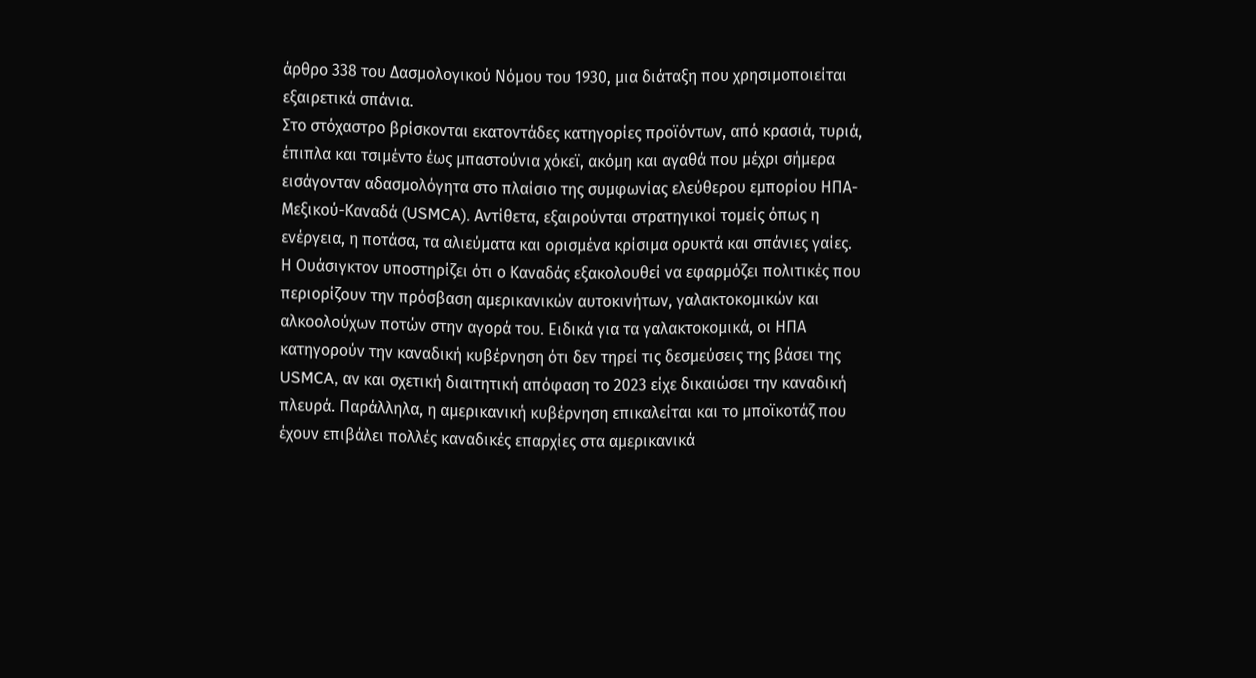άρθρο 338 του Δασμολογικού Νόμου του 1930, μια διάταξη που χρησιμοποιείται εξαιρετικά σπάνια.
Στο στόχαστρο βρίσκονται εκατοντάδες κατηγορίες προϊόντων, από κρασιά, τυριά, έπιπλα και τσιμέντο έως μπαστούνια χόκεϊ, ακόμη και αγαθά που μέχρι σήμερα εισάγονταν αδασμολόγητα στο πλαίσιο της συμφωνίας ελεύθερου εμπορίου ΗΠΑ-Μεξικού-Καναδά (USMCA). Αντίθετα, εξαιρούνται στρατηγικοί τομείς όπως η ενέργεια, η ποτάσα, τα αλιεύματα και ορισμένα κρίσιμα ορυκτά και σπάνιες γαίες.
Η Ουάσιγκτον υποστηρίζει ότι ο Καναδάς εξακολουθεί να εφαρμόζει πολιτικές που περιορίζουν την πρόσβαση αμερικανικών αυτοκινήτων, γαλακτοκομικών και αλκοολούχων ποτών στην αγορά του. Ειδικά για τα γαλακτοκομικά, οι ΗΠΑ κατηγορούν την καναδική κυβέρνηση ότι δεν τηρεί τις δεσμεύσεις της βάσει της USMCA, αν και σχετική διαιτητική απόφαση το 2023 είχε δικαιώσει την καναδική πλευρά. Παράλληλα, η αμερικανική κυβέρνηση επικαλείται και το μποϊκοτάζ που έχουν επιβάλει πολλές καναδικές επαρχίες στα αμερικανικά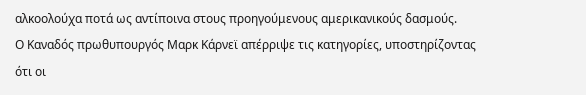αλκοολούχα ποτά ως αντίποινα στους προηγούμενους αμερικανικούς δασμούς.
Ο Καναδός πρωθυπουργός Μαρκ Κάρνεϊ απέρριψε τις κατηγορίες, υποστηρίζοντας ότι οι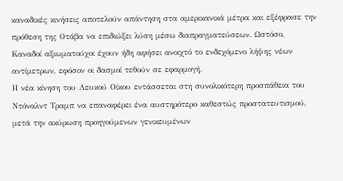καναδικές κινήσεις αποτελούν απάντηση στα αμερικανικά μέτρα και εξέφρασε την πρόθεση της Οτάβα να επιδιώξει λύση μέσω διαπραγματεύσεων. Ωστόσο, Καναδοί αξιωματούχοι έχουν ήδη αφήσει ανοιχτό το ενδεχόμενο λήψης νέων αντίμετρων, εφόσον οι δασμοί τεθούν σε εφαρμογή.
Η νέα κίνηση του Λευκού Οίκου εντάσσεται στη συνολικότερη προσπάθεια του Ντόναλντ Τραμπ να επαναφέρει ένα αυστηρότερο καθεστώς προστατευτισμού, μετά την ακύρωση προηγούμενων γενικευμένων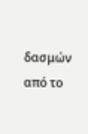δασμών από το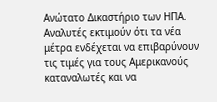Ανώτατο Δικαστήριο των ΗΠΑ. Αναλυτές εκτιμούν ότι τα νέα μέτρα ενδέχεται να επιβαρύνουν τις τιμές για τους Αμερικανούς καταναλωτές και να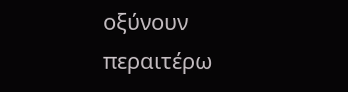οξύνουν περαιτέρω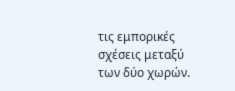τις εμπορικές σχέσεις μεταξύ των δύο χωρών.